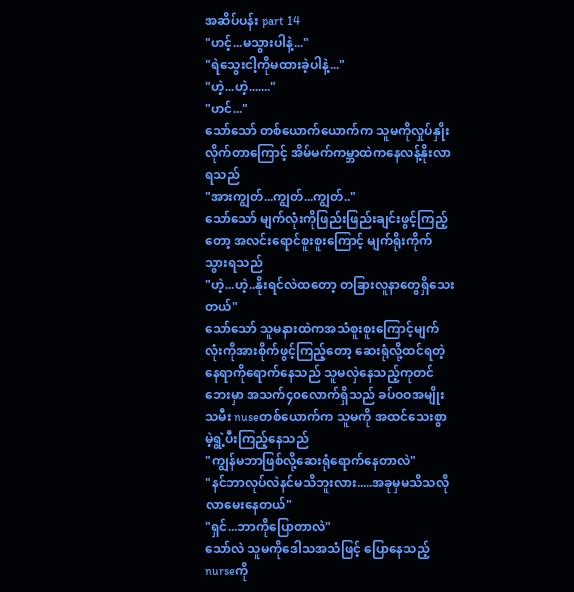အဆိပ်ပန်း part 14
"ဟင့်...မသွားပါနဲ့..."
"ရဲသွေးငါ့ကိုမထားခဲ့ပါနဲ့..."
"ဟဲ့...ဟဲ့......."
"ဟင်..."
သော်သော် တစ်ယောက်ယောက်က သူမကိုလှုပ်နှိုးလိုက်တာကြောင့် အိမ်မက်ကမ္ဘာထဲကနေလန့်နိုးလာရသည်
"အားကျွတ်...ကျွတ်...ကျွတ်.."
သော်သော် မျက်လုံးကိုဖြည်းဖြည်းချင်းဖွင့်ကြည့်တော့ အလင်းရောင်စူးစူးကြောင့် မျက်ရိုးကိုက်သွားရသည်
"ဟဲ့...ဟဲ့..နိုးရင်လဲထတော့ တခြားလူနာတွေရှိသေးတယ်"
သော်သော် သူမနားထဲကအသံစူးစူးကြောင့်မျက်လုံးကိုအားစိုက်ဖွင့်ကြည့်တော့ ဆေးရုံလို့ထင်ရတဲ့နေရာကိုရောက်နေသည် သူမလှဲနေသည့်ကုတင်ဘေးမှာ အသက်၄၀လောက်ရှိသည် ခပ်ဝဝအမျိုးသမီး nuseတစ်ယောက်က သူမကို အထင်သေးစွာ မဲ့ရွဲ့ပီးကြည့်နေသည်
"ကျွန်မဘာဖြစ်လို့ဆေးရုံရောက်နေတာလဲ"
"နင်ဘာလုပ်လဲနင်မသိဘူးလား.....အခုမှမသိသလိုလာမေးနေတယ်"
"ရှင်...ဘာကိုပြောတာလဲ"
သော်လဲ သူမကိုဒေါသအသံဖြင့် ပြောနေသည့်nurseကို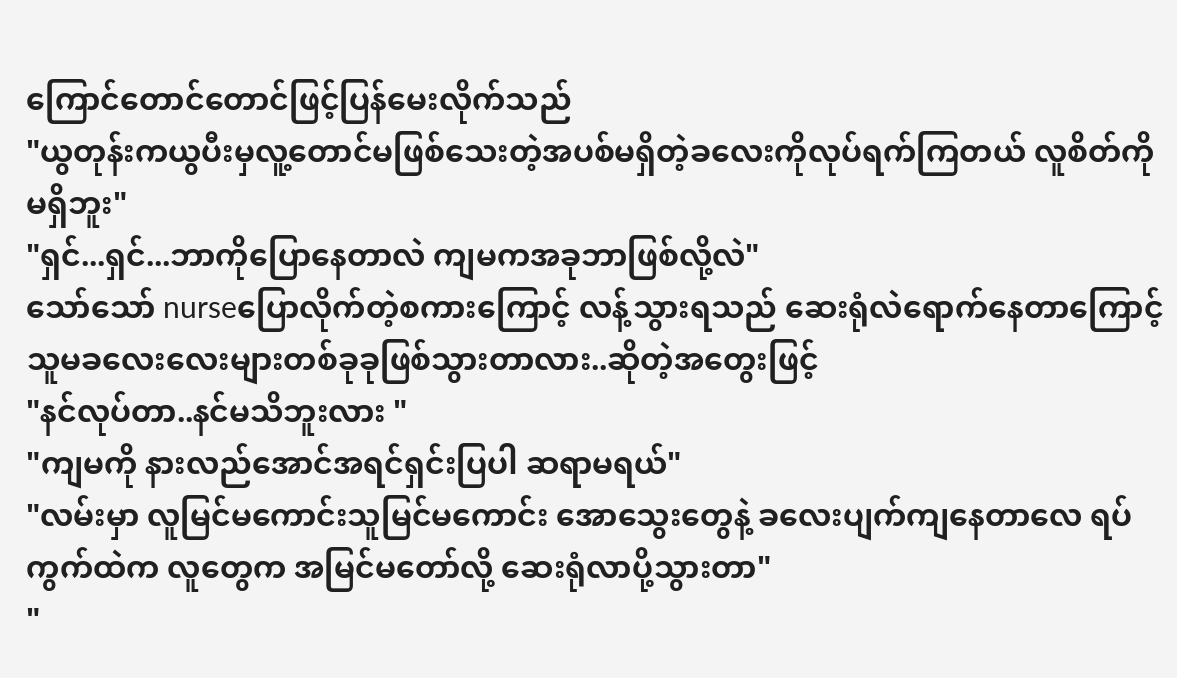ကြောင်တောင်တောင်ဖြင့်ပြန်မေးလိုက်သည်
"ယွတုန်းကယွပီးမှလူ့တောင်မဖြစ်သေးတဲ့အပစ်မရှိတဲ့ခလေးကိုလုပ်ရက်ကြတယ် လူစိတ်ကိုမရှိဘူး"
"ရှင်...ရှင်...ဘာကိုပြောနေတာလဲ ကျမကအခုဘာဖြစ်လို့လဲ"
သော်သော် nurseပြောလိုက်တဲ့စကားကြောင့် လန့်သွားရသည် ဆေးရုံလဲရောက်နေတာကြောင့် သူမခလေးလေးများတစ်ခုခုဖြစ်သွားတာလား..ဆိုတဲ့အတွေးဖြင့်
"နင်လုပ်တာ..နင်မသိဘူးလား "
"ကျမကို နားလည်အောင်အရင်ရှင်းပြပါ ဆရာမရယ်"
"လမ်းမှာ လူမြင်မကောင်းသူမြင်မကောင်း အောသွေးတွေနဲ့ ခလေးပျက်ကျနေတာလေ ရပ်ကွက်ထဲက လူတွေက အမြင်မတော်လို့ ဆေးရုံလာပို့သွားတာ"
"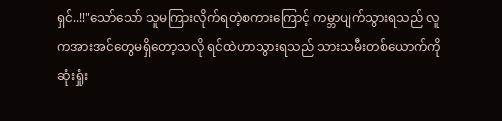ရှင်..!!"သော်သော် သူမကြားလိုက်ရတဲ့စကားကြောင့် ကမ္ဘာပျက်သွားရသည် လူကအားအင်တွေမရှိတော့သလို ရင်ထဲဟာသွားရသည် သားသမီးတစ်ယောက်ကိုဆုံးရှုံး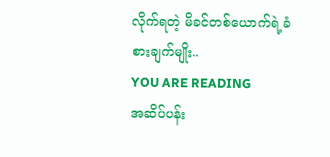လိုက်ရတဲ့ မိခင်တစ်ယောက်ရဲ့ခံစားချက်မျိုး..
YOU ARE READING
အဆိပ်ပန်း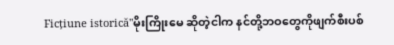Ficțiune istorică"မိုးကြိုးမေ ဆိုတဲ့ငါက နင်တို့ဘဝတွေကိုဖျက်စီးပစ်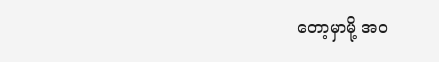တော့မှာမို့ အဝ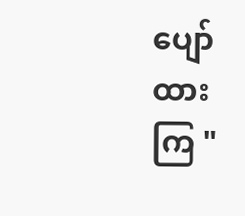ပျော်ထားကြ "